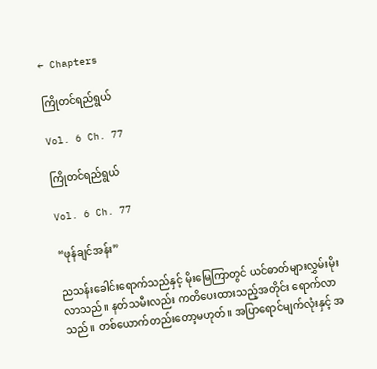← Chapters

ကြိုတင်ရည်ရွယ်

Vol. 6 Ch. 77

ကြိုတင်ရည်ရွယ်

Vol. 6 Ch. 77

“ဖုန်ချင်အန်း”

ညသန်းခေါင်းရောက်သည်နှင့် မိုးမြေကြာတွင် ယင်ဓာတ်များလွှမ်းမိုးလာသည်။ နတ်သမီးလည်း ကတိပေးထားသည့်အတိုင်း ရောက်လာသည်။ တစ်ယောက်တည်းတော့မဟုတ်။ အပြာရောင်မျက်လုံးနှင့် အ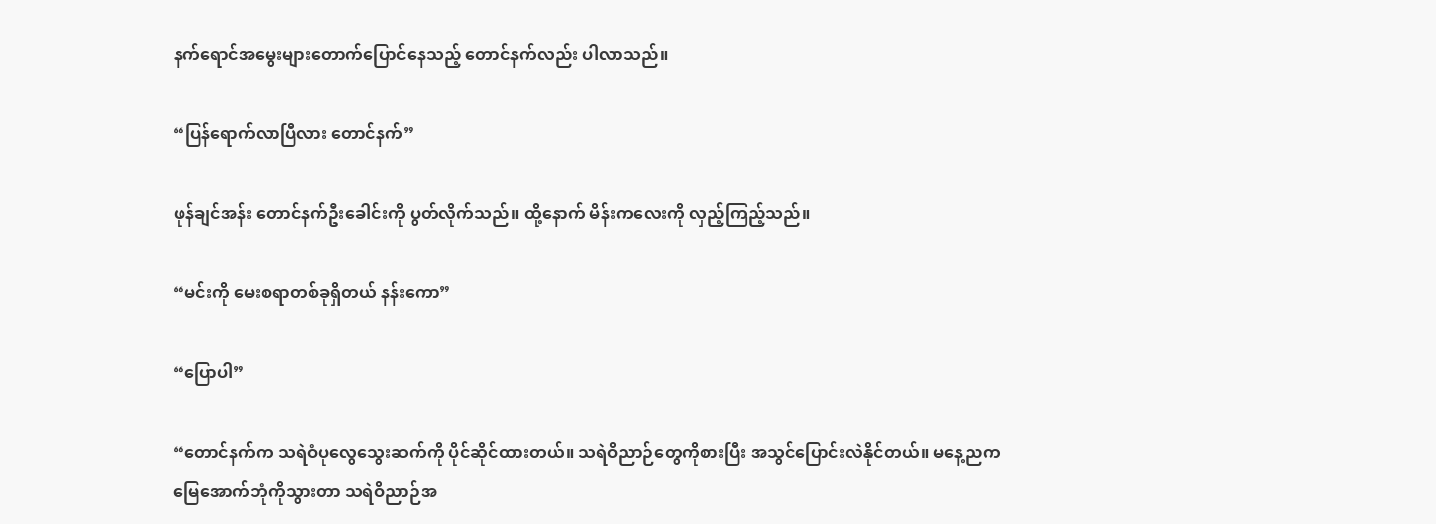နက်ရောင်အမွေးများတောက်ပြောင်နေသည့် တောင်နက်လည်း ပါလာသည်။

“ပြန်ရောက်လာပြီလား တောင်နက်”

ဖုန်ချင်အန်း တောင်နက်ဦးခေါင်းကို ပွတ်လိုက်သည်။ ထို့နောက် မိန်းကလေးကို လှည့်ကြည့်သည်။

“မင်းကို မေးစရာတစ်ခုရှိတယ် နန်းကော”

“ပြောပါ”

“တောင်နက်က သရဲဝံပုလွေသွေးဆက်ကို ပိုင်ဆိုင်ထားတယ်။ သရဲဝိညာဉ်တွေကိုစားပြီး အသွင်ပြောင်းလဲနိုင်တယ်။ မနေ့ညက မြေအောက်ဘုံကိုသွားတာ သရဲဝိညာဉ်အ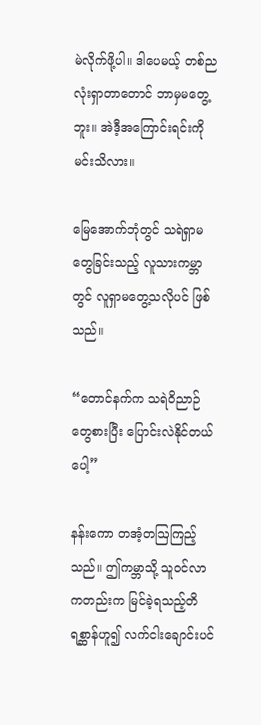မဲလိုက်ဖို့ပါ။ ဒါပေမယ့် တစ်ညလုံးရှာတာတောင် ဘာမှမတွေ့ဘူး။ အဲဒီ့အကြောင်းရင်းကို မင်းသိလား။

မြေအောက်ဘုံတွင် သရဲရှာမတွေခြင်းသည့် လူသားကမ္ဘာတွင် လူရှာမတွေ့သလိုပင် ဖြစ်သည်။

“တောင်နက်က သရဲဝိညာဉ်တွေစားပြီး ပြောင်းလဲနိုင်တယ်ပေါ့”

နန်းကော တအံ့တဩကြည့်သည်။ ဤကမ္ဘာသို့ သူဝင်လာကတည်းက မြင်ခဲ့ရသည့်တိရစ္ဆာန်ဟူ၍ လက်ငါးချောင်းပင်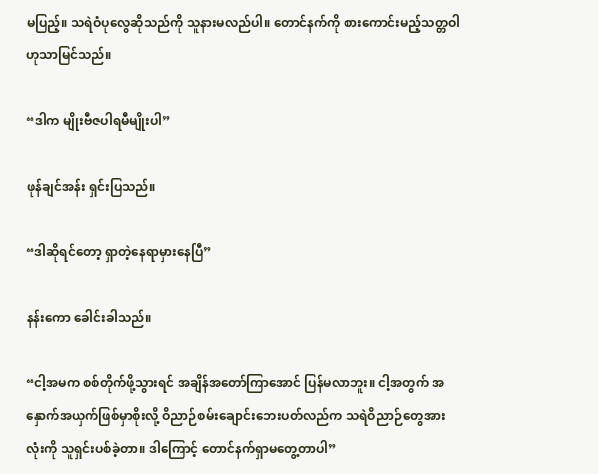မပြည့်။ သရဲဝံပုလွေဆိုသည်ကို သူနားမလည်ပါ။ တောင်နက်ကို စားကောင်းမည့်သတ္တဝါဟုသာမြင်သည်။

“ဒါက မျိုးဗီဇပါရမီမျိုးပါ”

ဖုန်ချင်အန်း ရှင်းပြသည်။

“ဒါဆိုရင်တော့ ရှာတဲ့နေရာမှားနေပြီ”

နန်းကော ခေါင်းခါသည်။

“ငါ့အမက စစ်တိုက်ဖို့သွားရင် အချိန်အတော်ကြာအောင် ပြန်မလာဘူး။ ငါ့အတွက် အနှောက်အယှက်ဖြစ်မှာစိုးလို့ ဝိညာဉ်စမ်းချောင်းဘေးပတ်လည်က သရဲဝိညာဉ်တွေအားလုံးကို သူရှင်းပစ်ခဲ့တာ။ ဒါကြောင့် တောင်နက်ရှာမတွေ့တာပါ”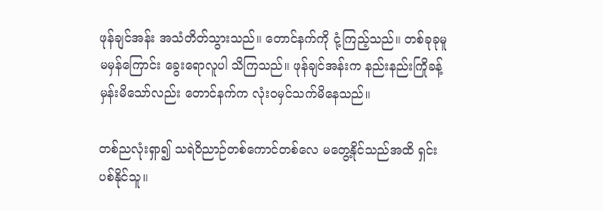ဖုန်ချင်အန်း အသံတိတ်သွားသည်။ တောင်နက်ကို ငုံ့ကြည့်သည်။ တစ်ခုခုမူမမှန်ကြောင်း ခွေးရောလူပါ သိကြသည်။ ဖုန်ချင်အန်းက နည်းနည်းကြိုခန့်မှန်းမိသော်လည်း တောင်နက်က လုံးဝမှင်သက်မိနေသည်။

တစ်ညလုံးရှာ၍ သရဲဝိညာဉ်တစ်ကောင်တစ်လေ မတွေ့နိုင်သည်အထိ ရှင်းပစ်နိုင်သူ။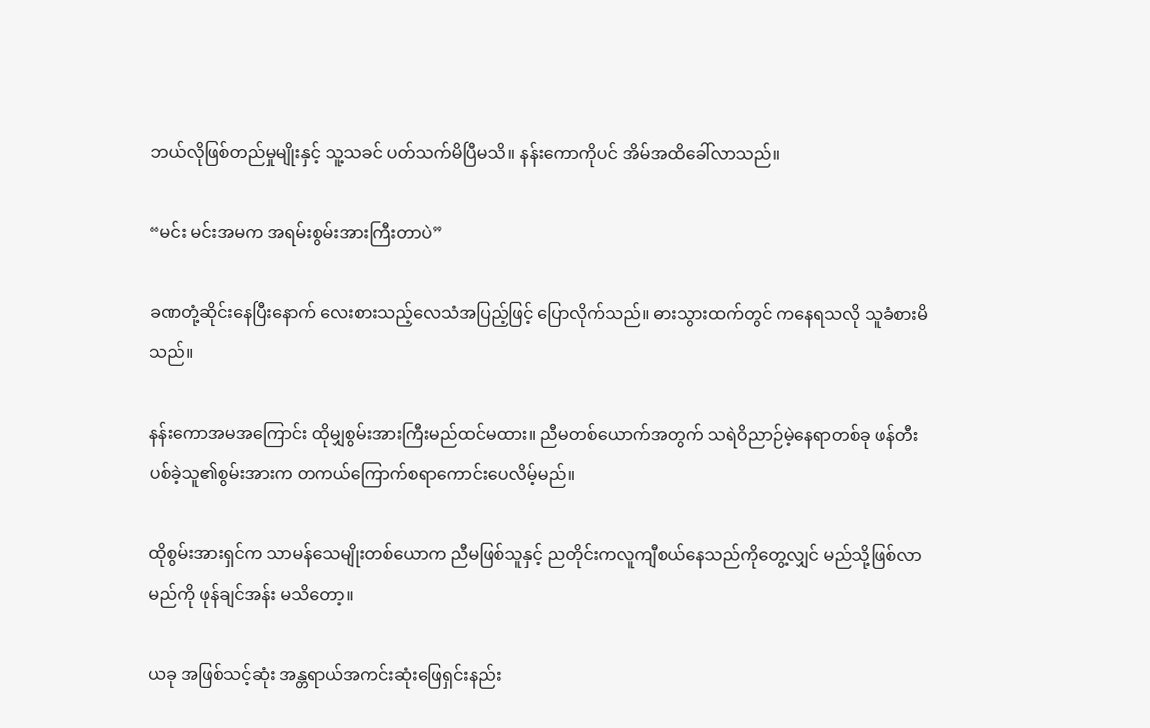ဘယ်လိုဖြစ်တည်မှုမျိုးနှင့် သူ့သခင် ပတ်သက်မိပြီမသိ။ နန်းကောကိုပင် အိမ်အထိခေါ်လာသည်။

“မင်း မင်းအမက အရမ်းစွမ်းအားကြီးတာပဲ”

ခဏတုံ့ဆိုင်းနေပြီးနောက် လေးစားသည့်လေသံအပြည့်ဖြင့် ပြောလိုက်သည်။ ဓားသွားထက်တွင် ကနေရသလို သူခံစားမိသည်။

နန်းကောအမအကြောင်း ထိုမျှစွမ်းအားကြီးမည်ထင်မထား။ ညီမတစ်ယောက်အတွက် သရဲဝိညာဉ်မဲ့နေရာတစ်ခု ဖန်တီးပစ်ခဲ့သူ၏စွမ်းအားက တကယ်ကြောက်စရာကောင်းပေလိမ့်မည်။

ထိုစွမ်းအားရှင်က သာမန်သေမျိုးတစ်ယောက ညီမဖြစ်သူနှင့် ညတိုင်းကလူကျီစယ်နေသည်ကိုတွေ့လျှင် မည်သို့ဖြစ်လာမည်ကို ဖုန်ချင်အန်း မသိတော့။

ယခု အဖြစ်သင့်ဆုံး အန္တရာယ်အကင်းဆုံးဖြေရှင်းနည်း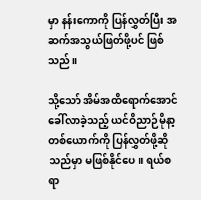မှာ နန်းကောကို ပြန်လွှတ်ပြီး အဆက်အသွယ်ဖြတ်ဖို့ပင် ဖြစ်သည်။

သို့သော် အိမ်အထိရောက်အောင် ခေါ်လာခဲ့သည့် ယင်ဝိညာဉ်မိုနာ့တစ်ယောက်ကို ပြန်လွှတ်ဖို့ဆိုသည်မှာ မဖြစ်နိုင်ပေ။ ရယ်စရာ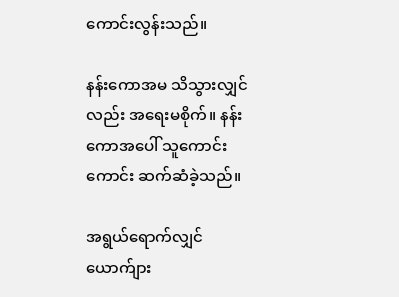ကောင်းလွန်းသည်။

နန်းကောအမ သိသွားလျှင်လည်း အရေးမစိုက်။ နန်းကောအပေါ် သူကောင်းကောင်း ဆက်ဆံခဲ့သည်။

အရွယ်ရောက်လျှင် ယောက်ျား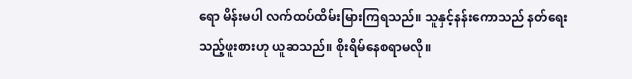ရော မိန်းမပါ လက်ထပ်ထိမ်းမြားကြရသည်။ သူနှင့်နန်းကောသည် နတ်ရေးသည့်ဖူးစားဟု ယူဆသည်။ စိုးရိမ်နေစရာမလို။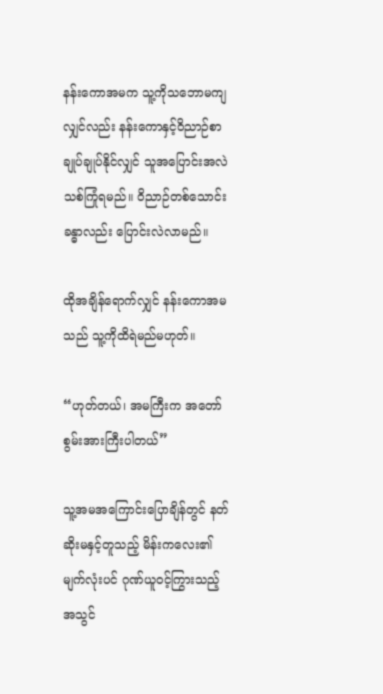နန်းကောအမက သူ့ကိုသဘောမကျလျှင်လည်း နန်းကောနှင့်ဝိညာဉ်စာချုပ်ချုပ်နိုင်လျှင် သူအပြောင်းအလဲသစ်ကြုံရမည်။ ဝိညာဉ်တစ်သောင်းခန္ဓာလည်း ပြောင်းလဲလာမည်။

ထိုအချိန်ရောက်လျှင် နန်းကောအမသည် သူ့ကိုထိရဲမည်မဟုတ်။

“ဟုတ်တယ်၊ အမကြီးက အတော်စွမ်းအားကြီးပါတယ်”

သူ့အမအကြောင်းပြောချိန်တွင် နတ်ဆိုးမနှင့်တူသည့် မိန်းကလေး၏မျက်လုံးပင် ဂုဏ်ယူဝင့်ကြွားသည့်အသွင်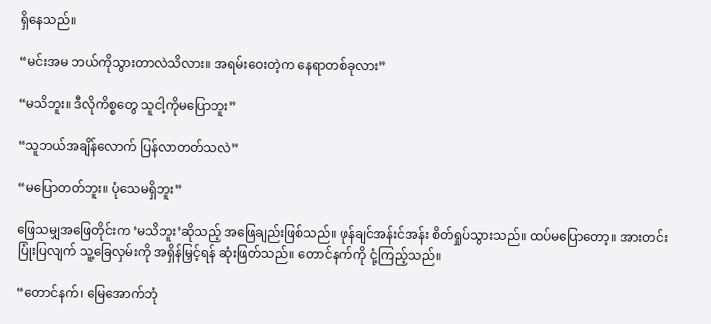ရှိနေသည်။

“မင်းအမ ဘယ်ကိုသွားတာလဲသိလား။ အရမ်းဝေးတဲ့က နေရာတစ်ခုလား”

“မသိဘူး။ ဒီလိုကိစ္စတွေ သူငါ့ကိုမပြောဘူး”

“သူဘယ်အချိန်လောက် ပြန်လာတတ်သလဲ”

“မပြောတတ်ဘူး။ ပုံသေမရှိဘူး”

ဖြေသမျှအဖြေတိုင်းက ‘မသိဘူး’ဆိုသည့် အဖြေချည်းဖြစ်သည်။ ဖုန်ချင်အန်းင်အန်း စိတ်ရှုပ်သွားသည်။ ထပ်မပြောတော့။ အားတင်းပြုံးပြလျက် သူ့ခြေလှမ်းကို အရှိန်မြှင့်ရန် ဆုံးဖြတ်သည်။ တောင်နက်ကို ငုံ့ကြည့်သည်။

“တောင်နက်၊ မြေအောက်ဘုံ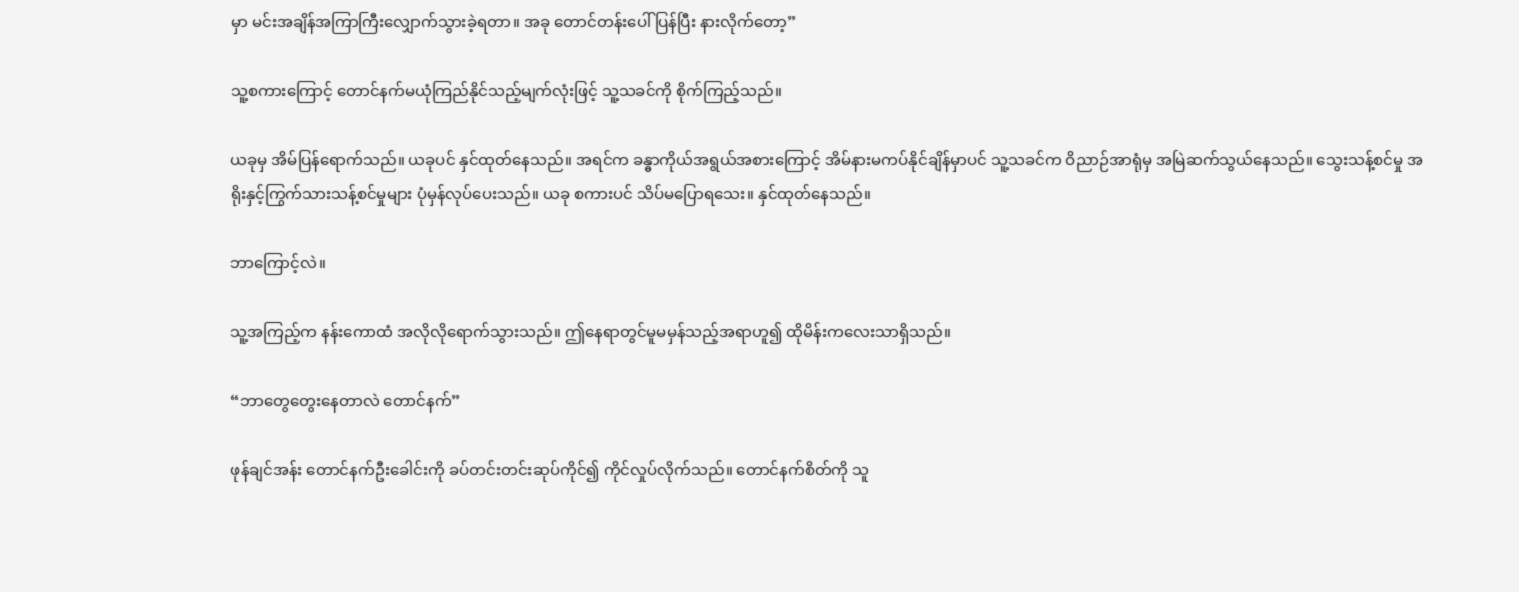မှာ မင်းအချိန်အကြာကြီးလျှောက်သွားခဲ့ရတာ။ အခု တောင်တန်းပေါ်ပြန်ပြီး နားလိုက်တော့”

သူ့စကားကြောင့် တောင်နက်မယုံကြည်နိုင်သည့်မျက်လုံးဖြင့် သူ့သခင်ကို စိုက်ကြည့်သည်။

ယခုမှ အိမ်ပြန်ရောက်သည်။ ယခုပင် နှင်ထုတ်နေသည်။ အရင်က ခန္ဓာကိုယ်အရွယ်အစားကြောင့် အိမ်နားမကပ်နိုင်ချိန်မှာပင် သူ့သခင်က ဝိညာဉ်အာရုံမှ အမြဲဆက်သွယ်နေသည်။ သွေးသန့်စင်မှု အရိုးနှင့်ကြွက်သားသန့်စင်မှုများ ပုံမှန်လုပ်ပေးသည်။ ယခု စကားပင် သိပ်မပြောရသေး။ နှင်ထုတ်နေသည်။

ဘာကြောင့်လဲ။

သူ့အကြည့်က နန်းကောထံ အလိုလိုရောက်သွားသည်။ ဤနေရာတွင်မူမမှန်သည့်အရာဟူ၍ ထိုမိန်းကလေးသာရှိသည်။

“ဘာတွေတွေးနေတာလဲ တောင်နက်”

ဖုန်ချင်အန်း တောင်နက်ဦးခေါင်းကို ခပ်တင်းတင်းဆုပ်ကိုင်၍ ကိုင်လှုပ်လိုက်သည်။ တောင်နက်စိတ်ကို သူ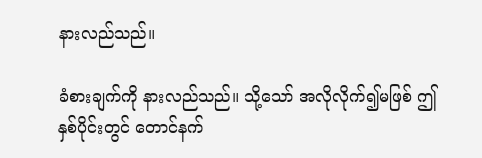နားလည်သည်။

ခံစားချက်ကို နားလည်သည်။ သို့သော် အလိုလိုက်၍မဖြစ် ဤနှစ်ပိုင်းတွင် တောင်နက်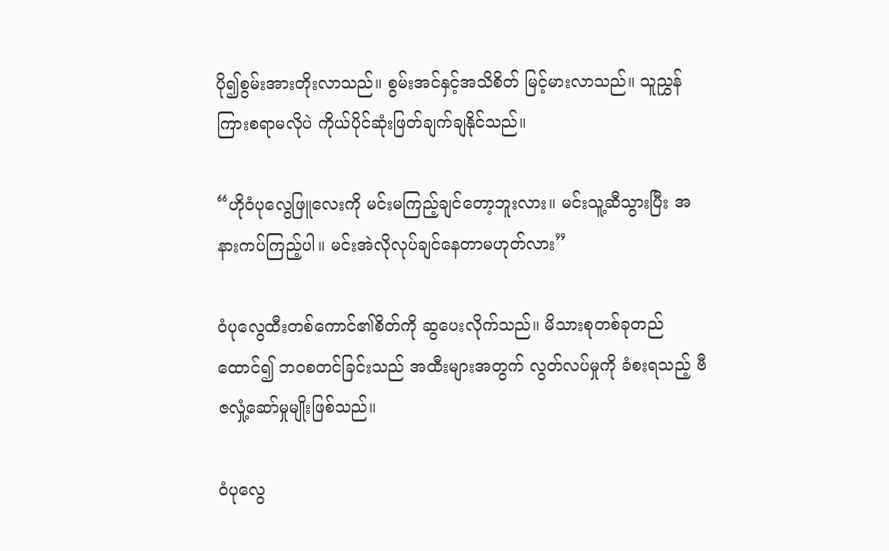ပို၍စွမ်းအားတိုးလာသည်။ စွမ်းအင်နှင့်အသိစိတ် မြင့်မားလာသည်။ သူညွှန်ကြားစရာမလိုပဲ ကိုယ်ပိုင်ဆုံးဖြတ်ချက်ချနိုင်သည်။

“ဟိုဝံပုလွေဖြူလေးကို မင်းမကြည့်ချင်တော့ဘူးလား။ မင်းသူ့ဆီသွားပြီး အနားကပ်ကြည့်ပါ။ မင်းအဲလိုလုပ်ချင်နေတာမဟုတ်လား”

ဝံပုလွေထီးတစ်ကောင်၏စိတ်ကို ဆွပေးလိုက်သည်။ မိသားစုတစ်ခုတည်ထောင်၍ ဘဝစတင်ခြင်းသည် အထီးများအတွက် လွတ်လပ်မှုကို ခံစးရသည့် ဗီဇလှုံ့ဆော်မှုမျိုးဖြစ်သည်။

ဝံပုလွေ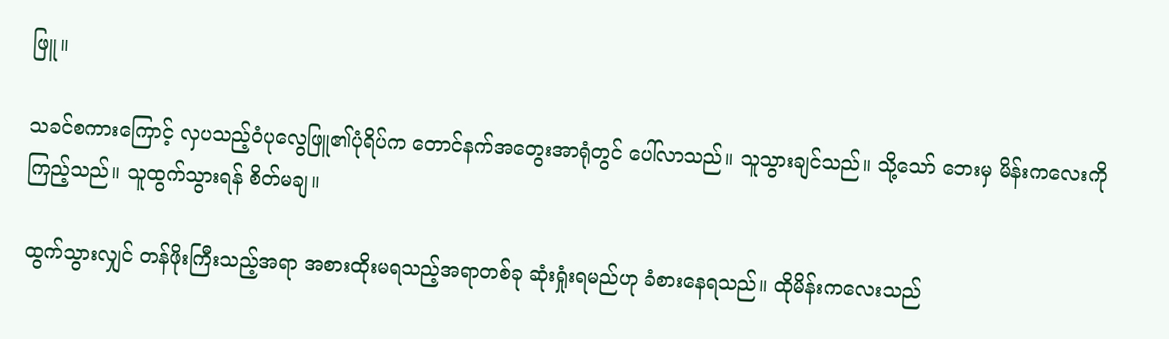ဖြူ။

သခင်စကားကြောင့် လှပသည့်ဝံပုလွေဖြူ၏ပုံရိပ်က တောင်နက်အတွေးအာရုံတွင် ပေါ်လာသည်။ သူသွားချင်သည်။ သို့သော် ဘေးမှ မိန်းကလေးကိုကြည့်သည်။ သူထွက်သွားရန် စိတ်မချ။

ထွက်သွားလျှင် တန်ဖိုးကြီးသည့်အရာ အစားထိုးမရသည့်အရာတစ်ခု ဆုံးရှုံးရမည်ဟု ခံစားနေရသည်။ ထိုမိန်းကလေးသည်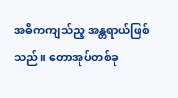အဓိကကျသ်ည့ အန္တရာယ်ဖြစ်သည်။ တောအုပ်တစ်ခု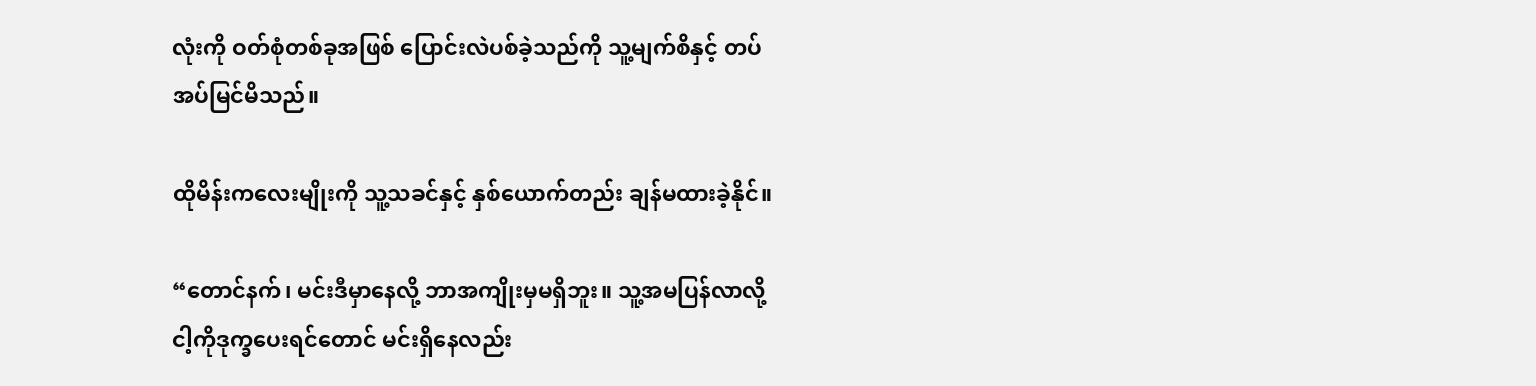လုံးကို ဝတ်စုံတစ်ခုအဖြစ် ပြောင်းလဲပစ်ခဲ့သည်ကို သူ့မျက်စိနှင့် တပ်အပ်မြင်မိသည်။

ထိုမိန်းကလေးမျိုးကို သူ့သခင်နှင့် နှစ်ယောက်တည်း ချန်မထားခဲ့နိုင်။

“တောင်နက်၊ မင်းဒီမှာနေလို့ ဘာအကျိုးမှမရှိဘူး။ သူ့အမပြန်လာလို့ ငါ့ကိုဒုက္ခပေးရင်တောင် မင်းရှိနေလည်း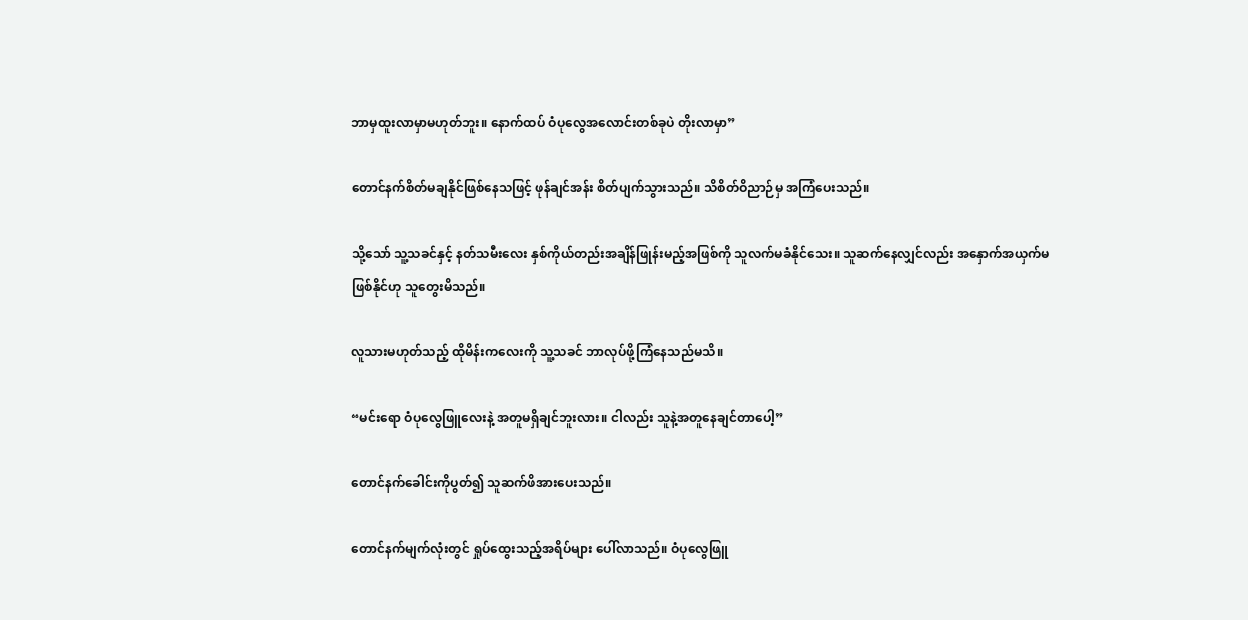ဘာမှထူးလာမှာမဟုတ်ဘူး။ နောက်ထပ် ဝံပုလွေအလောင်းတစ်ခုပဲ တိုးလာမှာ”

တောင်နက်စိတ်မချနိုင်ဖြစ်နေသဖြင့် ဖုန်ချင်အန်း စိတ်ပျက်သွားသည်။ သိစိတ်ဝိညာဉ်မှ အကြံပေးသည်။

သို့သော် သူ့သခင်နှင့် နတ်သမီးလေး နှစ်ကိုယ်တည်းအချိန်ဖြုန်းမည့်အဖြစ်ကို သူလက်မခံနိုင်သေး။ သူဆက်နေလျှင်လည်း အနှောက်အယှက်မဖြစ်နိုင်ဟု သူတွေးမိသည်။

လူသားမဟုတ်သည့် ထိုမိန်းကလေးကို သူ့သခင် ဘာလုပ်ဖို့ကြံနေသည်မသိ။

“မင်းရော ဝံပုလွေဖြူလေးနဲ့ အတူမရှိချင်ဘူးလား။ ငါလည်း သူနဲ့အတူနေချင်တာပေါ့”

တောင်နက်ခေါင်းကိုပွတ်၍ သူဆက်ဖိအားပေးသည်။

တောင်နက်မျက်လုံးတွင် ရှုပ်ထွေးသည့်အရိပ်များ ပေါ်လာသည်။ ဝံပုလွေဖြူ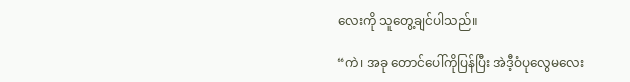လေးကို သူတွေ့ချင်ပါသည်။

“ကဲ၊ အခု တောင်ပေါ်ကိုပြန်ပြီး အဲဒီ့ဝံပုလွေမလေး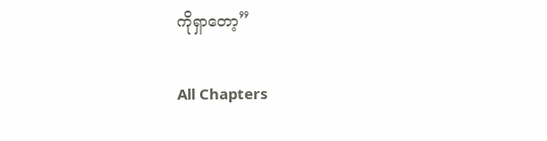ကိုရှာတော့”

All Chapters